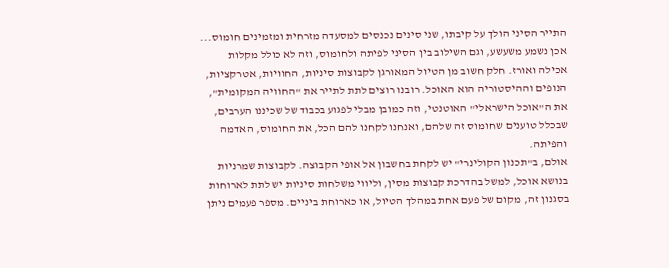התייר הסיני הולך על קיבתו, שני סינים נכנסים למסעדה מזרחית ומזמינים חומוס... אכן נשמע משעשע, וגם השילוב בין הסיני לפיתה ולחומוס, וזה לא כולל מקלות אכילה ואורז. חלק חשוב מן הטיול המאורגן לקבוצות סיניות, החוויות, אטרקציות, הנופים וההיסטוריה הוא האוכל. רובנו רוצים לתת לתייר את "החוויה המקומית", את ה"אוכל הישראלי" האוטנטי, וזה כמובן מבלי לפגוע בכבוד של שכיננו הערבים, שבכלל טוענים שחומוס זה שלהם, ואנחנו לקחנו להם הכל, את החומוס, האדמה והפיתה.
אולם, ב"תכנון הקולינרי" יש לקחת בחשבון אל אופי הקבוצה. לקבוצות שמרניות בנושא אוכל, למשל בהדרכת קבוצות מסין, וליווי משלחות סיניות יש לתת לארוחות בסגנון זה, מקום של פעם אחת במהלך הטיול, או כארוחת ביניים. מספר פעמים ניתן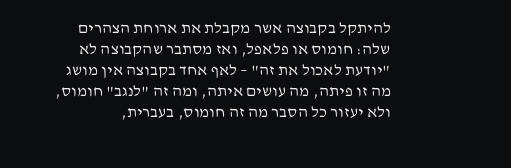להיתקל בקבוצה אשר מקבלת את ארוחת הצהרים שלה: חומוס או פלאפל, ואז מסתבר שהקבוצה לא "יודעת לאכול את זה" – לאף אחד בקבוצה אין מושג מה זו פיתה, מה עושים איתה, ומה זה "לנגב" חומוס, ולא יעזור כל הסבר מה זה חומוס, בעברית,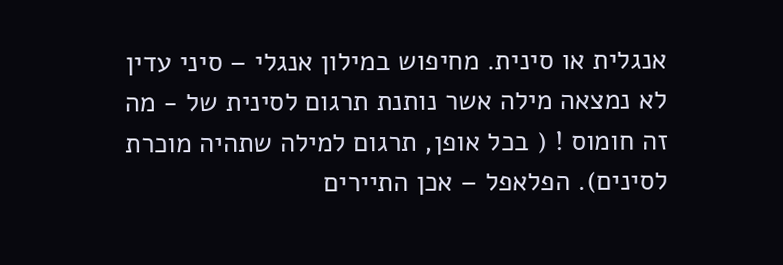אנגלית או סינית. מחיפוש במילון אנגלי – סיני עדין לא נמצאה מילה אשר נותנת תרגום לסינית של - מה זה חומוס ! ( בכל אופן, תרגום למילה שתהיה מוכרת לסינים). הפלאפל – אכן התיירים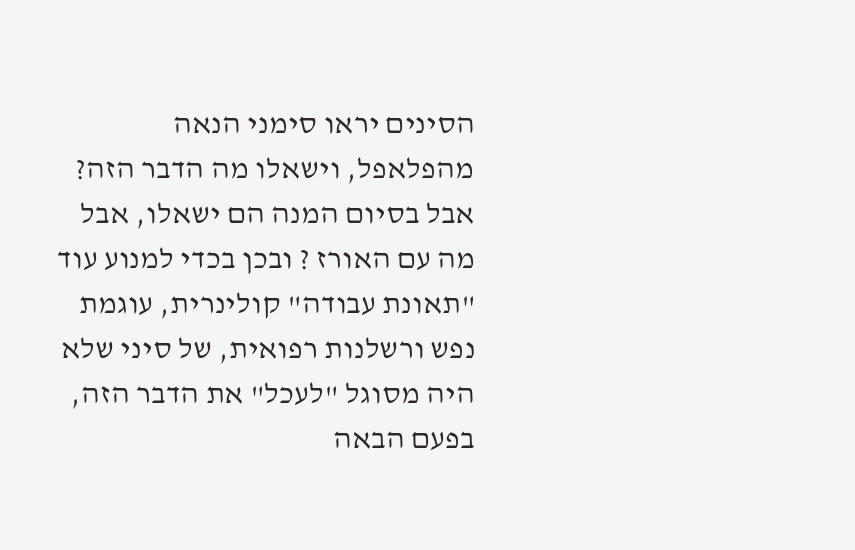הסינים יראו סימני הנאה מהפלאפל, וישאלו מה הדבר הזה? אבל בסיום המנה הם ישאלו, אבל מה עם האורז ? ובכן בכדי למנוע עוד "תאונת עבודה" קולינרית, עוגמת נפש ורשלנות רפואית, של סיני שלא היה מסוגל "לעכל" את הדבר הזה, בפעם הבאה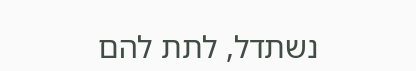נשתדל, לתת להם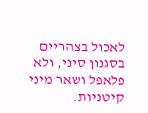לאכול בצהריים בסגנון סיני, ולא פלאפל ושאר מיני קיטניות.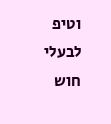וטיפ לבעלי חוש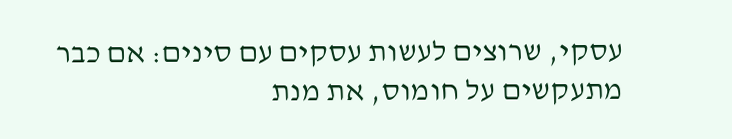עסקי, שרוצים לעשות עסקים עם סינים: אם כבר מתעקשים על חומוס, את מנת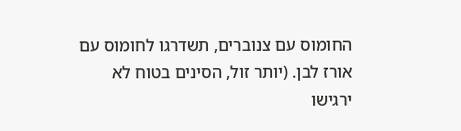החומוס עם צנוברים, תשדרגו לחומוס עם אורז לבן. (יותר זול, הסינים בטוח לא ירגישו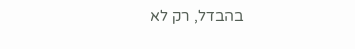בהבדל, רק לא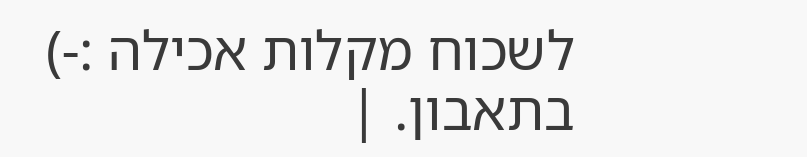לשכוח מקלות אכילה :-)
בתאבון. |